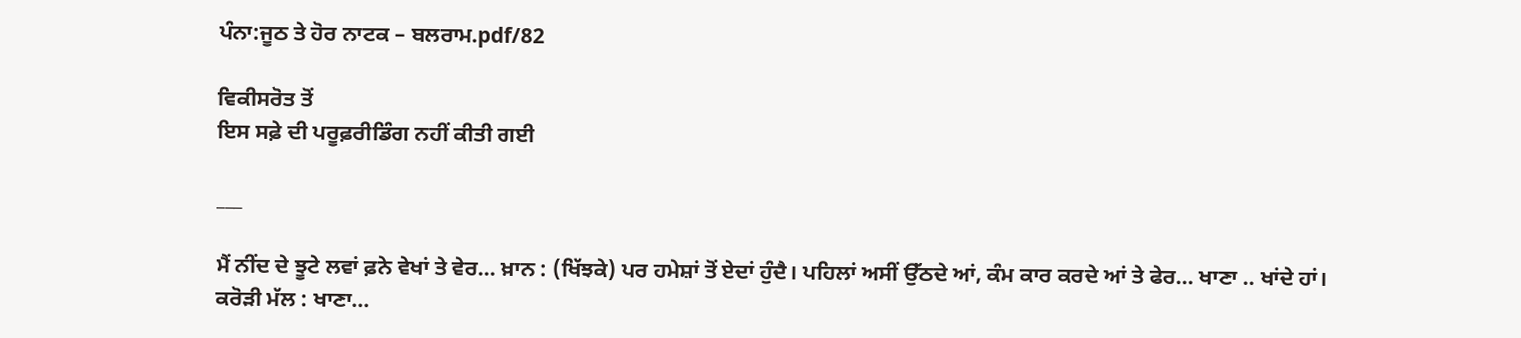ਪੰਨਾ:ਜੂਠ ਤੇ ਹੋਰ ਨਾਟਕ – ਬਲਰਾਮ.pdf/82

ਵਿਕੀਸਰੋਤ ਤੋਂ
ਇਸ ਸਫ਼ੇ ਦੀ ਪਰੂਫ਼ਰੀਡਿੰਗ ਨਹੀਂ ਕੀਤੀ ਗਈ

___

ਮੈਂ ਨੀਂਦ ਦੇ ਝੂਟੇ ਲਵਾਂ ਫ਼ਨੇ ਵੇਖਾਂ ਤੇ ਵੇਰ... ਖ਼ਾਨ : (ਖਿੱਝਕੇ) ਪਰ ਹਮੇਸ਼ਾਂ ਤੋਂ ਏਦਾਂ ਹੁੰਦੈ। ਪਹਿਲਾਂ ਅਸੀਂ ਉੱਠਦੇ ਆਂ, ਕੰਮ ਕਾਰ ਕਰਦੇ ਆਂ ਤੇ ਫੇਰ... ਖਾਣਾ .. ਖਾਂਦੇ ਹਾਂ। ਕਰੋੜੀ ਮੱਲ : ਖਾਣਾ...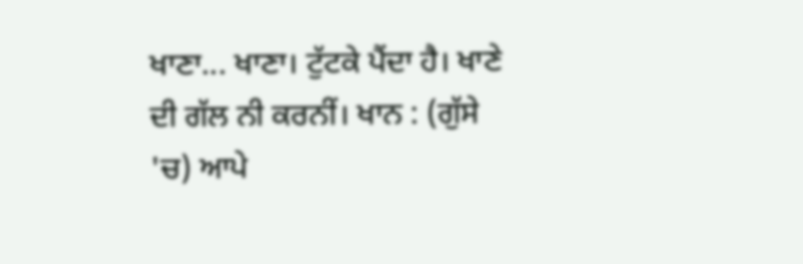ਖਾਣਾ... ਖਾਣਾ। ਟੁੱਟਕੇ ਪੈਂਦਾ ਹੈ। ਖਾਣੇ ਦੀ ਗੱਲ ਨੀ ਕਰਨੀਂ। ਖਾਨ : (ਗੁੱਸੇ 'ਚ) ਆਪੇ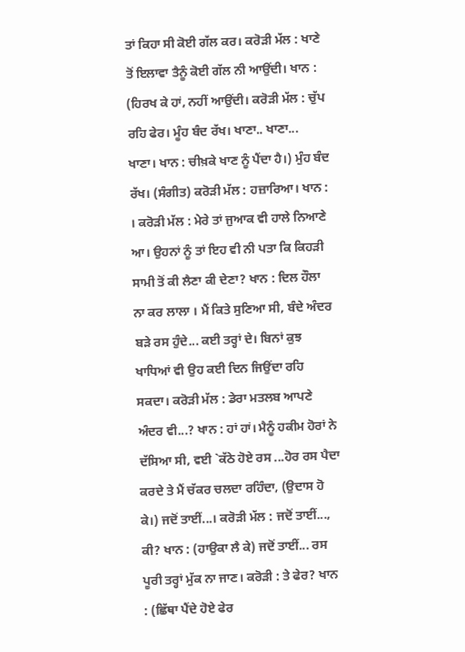ਤਾਂ ਕਿਹਾ ਸੀ ਕੋਈ ਗੱਲ ਕਰ। ਕਰੋੜੀ ਮੱਲ : ਖਾਣੇ ਤੋਂ ਇਲਾਵਾ ਤੈਨੂੰ ਕੋਈ ਗੱਲ ਨੀ ਆਉਂਦੀ। ਖਾਨ : (ਹਿਰਖ ਕੇ ਹਾਂ, ਨਹੀਂ ਆਉਂਦੀ। ਕਰੋੜੀ ਮੱਲ : ਚੁੱਪ ਰਹਿ ਫੇਰ। ਮੂੰਹ ਬੰਦ ਰੱਖ। ਖਾਣਾ.. ਖਾਣਾ... ਖਾਣਾ। ਖਾਨ : ਚੀਖ਼ਕੇ ਖਾਣ ਨੂੰ ਪੈਂਦਾ ਹੈ।) ਮੁੰਹ ਬੰਦ ਰੱਖ। (ਸੰਗੀਤ) ਕਰੋੜੀ ਮੱਲ : ਹਜ਼ਾਰਿਆ। ਖਾਨ : । ਕਰੋੜੀ ਮੱਲ : ਮੇਰੇ ਤਾਂ ਜੁਆਕ ਵੀ ਹਾਲੇ ਨਿਆਣੇ ਆ। ਉਹਨਾਂ ਨੂੰ ਤਾਂ ਇਹ ਵੀ ਨੀ ਪਤਾ ਕਿ ਕਿਹੜੀ ਸਾਮੀ ਤੋਂ ਕੀ ਲੈਣਾ ਕੀ ਦੇਣਾ? ਖਾਨ : ਦਿਲ ਹੌਲਾ ਨਾ ਕਰ ਲਾਲਾ । ਮੈਂ ਕਿਤੇ ਸੁਣਿਆ ਸੀ, ਬੰਦੇ ਅੰਦਰ ਬੜੇ ਰਸ ਹੁੰਦੇ... ਕਈ ਤਰ੍ਹਾਂ ਦੇ। ਬਿਨਾਂ ਕੁਝ ਖਾਧਿਆਂ ਵੀ ਉਹ ਕਈ ਦਿਨ ਜਿਉਂਦਾ ਰਹਿ ਸਕਦਾ। ਕਰੋੜੀ ਮੱਲ : ਡੇਰਾ ਮਤਲਬ ਆਪਣੇ ਅੰਦਰ ਵੀ...? ਖਾਨ : ਹਾਂ ਹਾਂ। ਮੈਨੂੰ ਹਕੀਮ ਹੋਰਾਂ ਨੇ ਦੱਸਿਆ ਸੀ, ਵਈ `ਕੱਠੇ ਹੋਏ ਰਸ ...ਹੋਰ ਰਸ ਪੈਦਾ ਕਰਦੇ ਤੇ ਮੈਂ ਚੱਕਰ ਚਲਦਾ ਰਹਿੰਦਾ, (ਉਦਾਸ ਹੋ ਕੇ।) ਜਦੋਂ ਤਾਈਂ...। ਕਰੋੜੀ ਮੱਲ : ਜਦੋਂ ਤਾਈਂ..., ਕੀ? ਖਾਨ : (ਹਾਉਕਾ ਲੈ ਕੇ) ਜਦੋਂ ਤਾਈਂ... ਰਸ ਪੂਰੀ ਤਰ੍ਹਾਂ ਮੁੱਕ ਨਾ ਜਾਣ। ਕਰੋੜੀ : ਤੇ ਫੇਰ? ਖਾਨ : (ਛਿੱਥਾ ਪੈਂਦੇ ਹੋਏ ਫੇਰ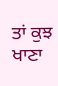ਤਾਂ ਕੁਝ ਖਾਣਾ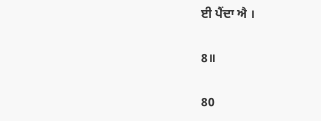ਈ ਪੈਂਦਾ ਐ ।

8॥

80